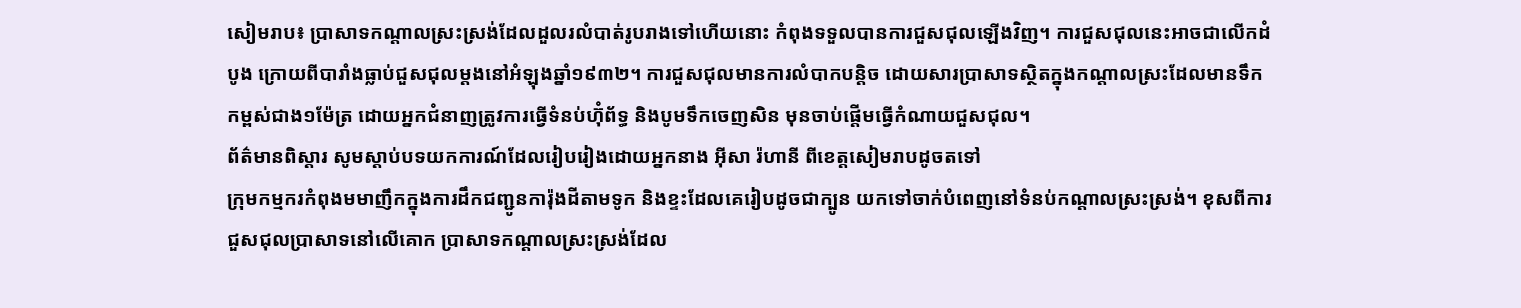សៀមរាប៖ ប្រាសាទកណ្ដាលស្រះស្រង់ដែលដួលរលំបាត់រូបរាងទៅហើយនោះ កំពុងទទួលបានការជួសជុលឡើងវិញ។ ការជួសជុលនេះអាចជាលើកដំបូង ក្រោយពីបារាំងធ្លាប់ជួសជុលម្ដងនៅអំឡុងឆ្នាំ១៩៣២។ ការជួសជុលមានការលំបាកបន្ដិច ដោយសារប្រាសាទស្ថិតក្នុងកណ្ដាលស្រះដែលមានទឹកកម្ពស់ជាង១ម៉ែត្រ ដោយអ្នកជំនាញត្រូវការធ្វើទំនប់ហ៊ុំព័ទ្ធ និងបូមទឹកចេញសិន មុនចាប់ផ្តើមធ្វើកំណាយជួសជុល។
ព័ត៌មានពិស្ដារ សូមស្ដាប់បទយកការណ៍ដែលរៀបរៀងដោយអ្នកនាង អ៊ីសា រ៉ហានី ពីខេត្តសៀមរាបដូចតទៅ
ក្រុមកម្មករកំពុងមមាញឹកក្នុងការដឹកជញ្ជូនការ៉ុងដីតាមទូក និងខ្ទះដែលគេរៀបដូចជាក្បូន យកទៅចាក់បំពេញនៅទំនប់កណ្ដាលស្រះស្រង់។ ខុសពីការជួសជុលប្រាសាទនៅលើគោក ប្រាសាទកណ្ដាលស្រះស្រង់ដែល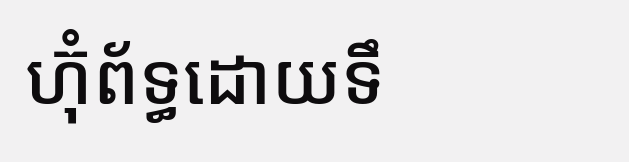ហ៊ុំព័ទ្ធដោយទឹ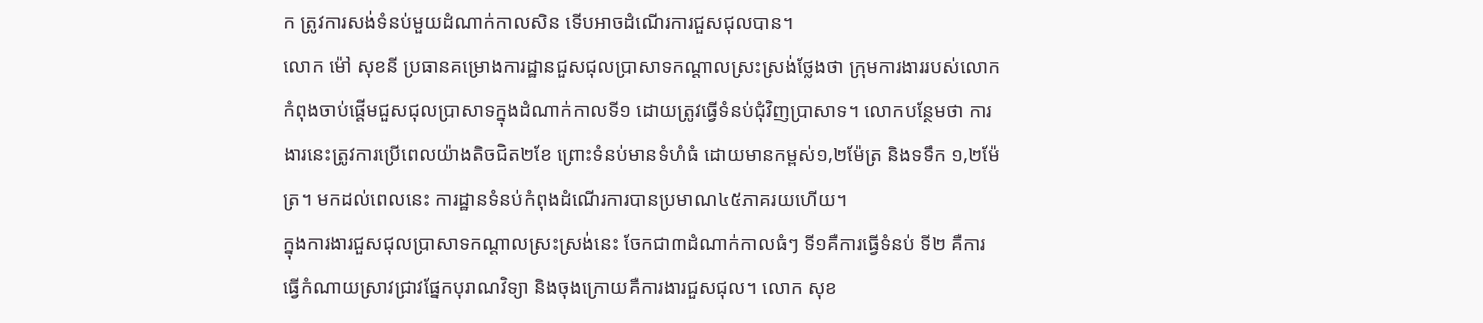ក ត្រូវការសង់ទំនប់មួយដំណាក់កាលសិន ទើបអាចដំណើរការជួសជុលបាន។
លោក ម៉ៅ សុខនី ប្រធានគម្រោងការដ្ឋានជួសជុលប្រាសាទកណ្ដាលស្រះស្រង់ថ្លែងថា ក្រុមការងាររបស់លោកកំពុងចាប់ផ្តើមជួសជុលប្រាសាទក្នុងដំណាក់កាលទី១ ដោយត្រូវធ្វើទំនប់ជុំវិញប្រាសាទ។ លោកបន្ថែមថា ការងារនេះត្រូវការប្រើពេលយ៉ាងតិចជិត២ខែ ព្រោះទំនប់មានទំហំធំ ដោយមានកម្ពស់១,២ម៉ែត្រ និងទទឹក ១,២ម៉ែត្រ។ មកដល់ពេលនេះ ការដ្ឋានទំនប់កំពុងដំណើរការបានប្រមាណ៤៥ភាគរយហើយ។
ក្នុងការងារជួសជុលប្រាសាទកណ្ដាលស្រះស្រង់នេះ ចែកជា៣ដំណាក់កាលធំៗ ទី១គឺការធ្វើទំនប់ ទី២ គឺការធ្វើកំណាយស្រាវជ្រាវផ្នែកបុរាណវិទ្យា និងចុងក្រោយគឺការងារជួសជុល។ លោក សុខ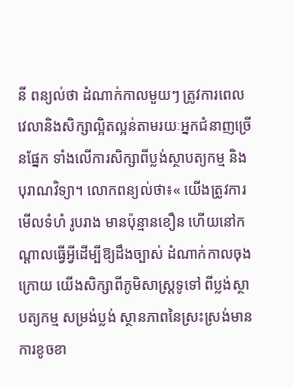នី ពន្យល់ថា ដំណាក់កាលមួយៗ ត្រូវការពេលវេលានិងសិក្សាល្អិតល្អន់តាមរយៈអ្នកជំនាញច្រើនផ្នែក ទាំងលើការសិក្សាពីប្លង់ស្ថាបត្យកម្ម និងបុរាណវិទ្យា។ លោកពន្យល់ថា៖« យើងត្រូវការមើលទំហំ រូបរាង មានប៉ុន្មានខឿន ហើយនៅកណ្ដាលធ្វើអ្វីដើម្បីឱ្យដឹងច្បាស់ ដំណាក់កាលចុងក្រោយ យើងសិក្សាពីភូមិសាស្ដ្រទូទៅ ពីប្លង់ស្ថាបត្យកម្ម សម្រង់ប្លង់ ស្ថានភាពនៃស្រះស្រង់មានការខូចខា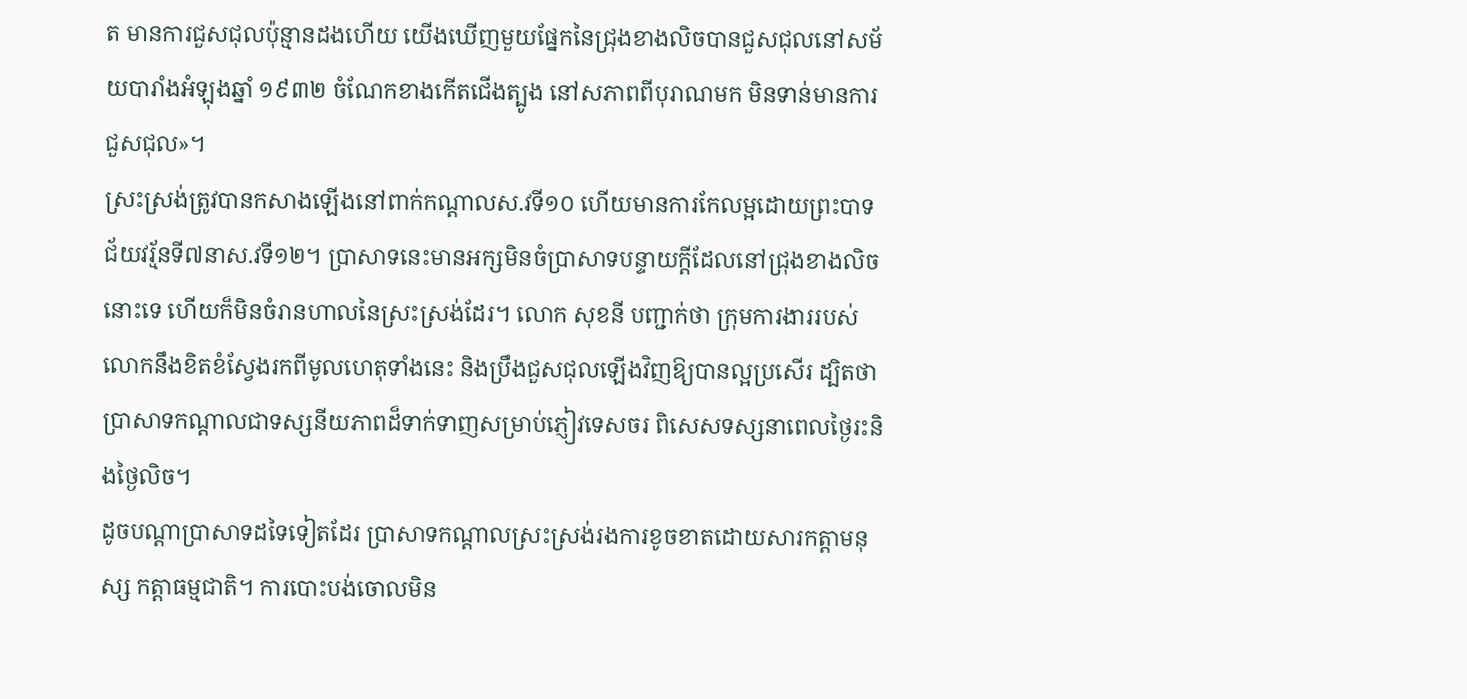ត មានការជួសជុលប៉ុន្មានដងហើយ យើងឃើញមួយផ្នែកនៃជ្រុងខាងលិចបានជួសជុលនៅសម័យបារាំងអំឡុងឆ្នាំ ១៩៣២ ចំណែកខាងកើតជើងត្បូង នៅសភាពពីបុរាណមក មិនទាន់មានការជួសជុល»។
ស្រះស្រង់ត្រូវបានកសាងឡើងនៅពាក់កណ្ដាលស.វទី១០ ហើយមានការកែលម្អដោយព្រះបាទជ័យវរ្ម័នទី៧នាស.វទី១២។ ប្រាសាទនេះមានអក្សមិនចំប្រាសាទបន្ទាយក្ដីដែលនៅជ្រុងខាងលិចនោះទេ ហើយក៏មិនចំរានហាលនៃស្រះស្រង់ដែរ។ លោក សុខនី បញ្ជាក់ថា ក្រុមការងាររបស់លោកនឹងខិតខំស្វែងរកពីមូលហេតុទាំងនេះ និងប្រឹងជួសជុលឡើងវិញឱ្យបានល្អប្រសើរ ដ្បិតថាប្រាសាទកណ្ដាលជាទស្សនីយភាពដ៏ទាក់ទាញសម្រាប់ភ្ញៀវទេសចរ ពិសេសទស្សនាពេលថ្ងៃរះនិងថ្ងៃលិច។
ដូចបណ្ដាប្រាសាទដទៃទៀតដែរ ប្រាសាទកណ្ដាលស្រះស្រង់រងការខូចខាតដោយសារកត្ដាមនុស្ស កត្ដាធម្មជាតិ។ ការបោះបង់ចោលមិន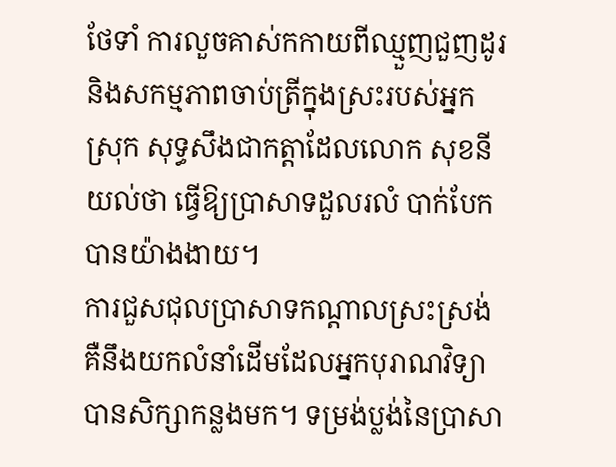ថែទាំ ការលួចគាស់កកាយពីឈ្មួញជួញដូរ និងសកម្មភាពចាប់ត្រីក្នុងស្រះរបស់អ្នកស្រុក សុទ្ធសឹងជាកត្ដាដែលលោក សុខនី យល់ថា ធ្វើឱ្យប្រាសាទដួលរលំ បាក់បែកបានយ៉ាងងាយ។
ការជួសជុលប្រាសាទកណ្ដាលស្រះស្រង់ គឺនឹងយកលំនាំដើមដែលអ្នកបុរាណវិទ្យាបានសិក្សាកន្លងមក។ ទម្រង់ប្លង់នៃប្រាសា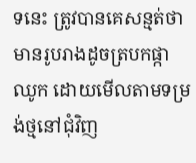ទនេះ ត្រូវបានគេសន្មត់ថាមានរូបរាងដូចត្របកផ្កាឈូក ដោយមើលតាមទម្រង់ថ្មនៅជុំវិញ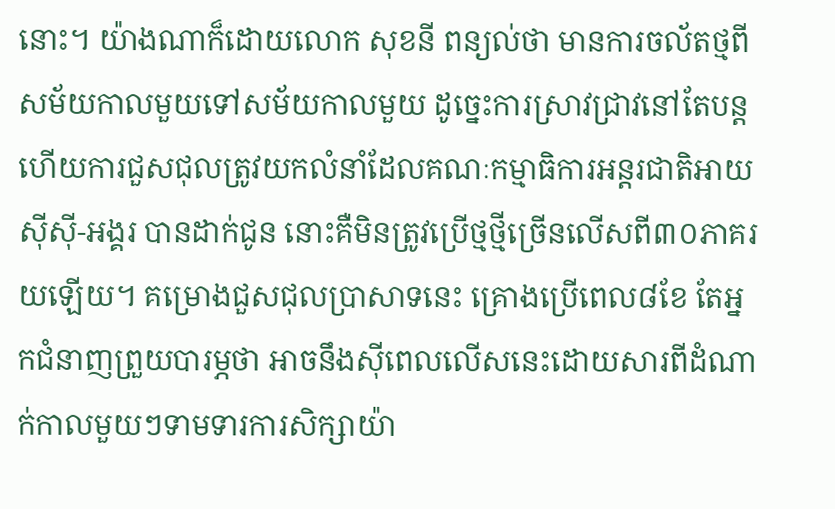នោះ។ យ៉ាងណាក៏ដោយលោក សុខនី ពន្យល់ថា មានការចល័តថ្មពីសម័យកាលមួយទៅសម័យកាលមួយ ដូច្នេះការស្រាវជ្រាវនៅតែបន្ដ ហើយការជួសជុលត្រូវយកលំនាំដែលគណៈកម្មាធិការអន្ដរជាតិអាយស៊ីស៊ី-អង្គរ បានដាក់ជូន នោះគឺមិនត្រូវប្រើថ្មថ្មីច្រើនលើសពី៣០ភាគរយឡើយ។ គម្រោងជួសជុលប្រាសាទនេះ គ្រោងប្រើពេល៨ខែ តែអ្នកជំនាញព្រួយបារម្ភថា អាចនឹងស៊ីពេលលើសនេះដោយសារពីដំណាក់កាលមួយៗទាមទារការសិក្សាយ៉ា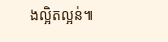ងល្អិតល្អន់៕